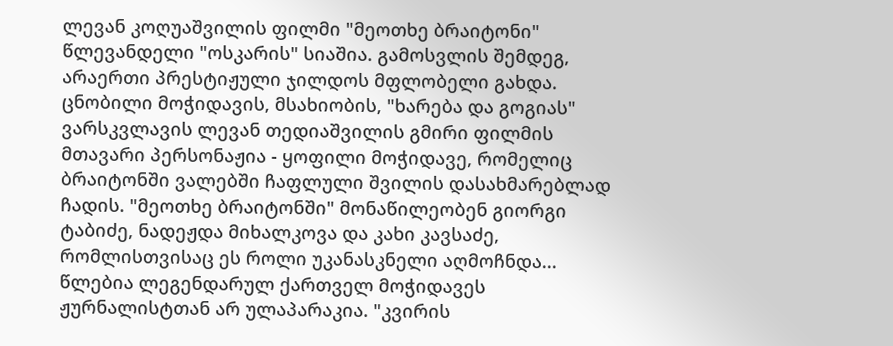ლევან კოღუაშვილის ფილმი "მეოთხე ბრაიტონი" წლევანდელი "ოსკარის" სიაშია. გამოსვლის შემდეგ, არაერთი პრესტიჟული ჯილდოს მფლობელი გახდა. ცნობილი მოჭიდავის, მსახიობის, "ხარება და გოგიას" ვარსკვლავის ლევან თედიაშვილის გმირი ფილმის მთავარი პერსონაჟია - ყოფილი მოჭიდავე, რომელიც ბრაიტონში ვალებში ჩაფლული შვილის დასახმარებლად ჩადის. "მეოთხე ბრაიტონში" მონაწილეობენ გიორგი ტაბიძე, ნადეჟდა მიხალკოვა და კახი კავსაძე, რომლისთვისაც ეს როლი უკანასკნელი აღმოჩნდა... წლებია ლეგენდარულ ქართველ მოჭიდავეს ჟურნალისტთან არ ულაპარაკია. "კვირის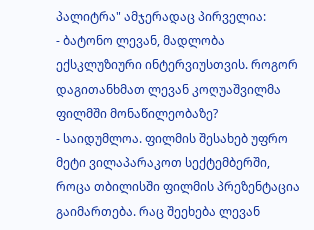პალიტრა" ამჯერადაც პირველია:
- ბატონო ლევან, მადლობა ექსკლუზიური ინტერვიუსთვის. როგორ დაგითანხმათ ლევან კოღუაშვილმა ფილმში მონაწილეობაზე?
- საიდუმლოა. ფილმის შესახებ უფრო მეტი ვილაპარაკოთ სექტემბერში, როცა თბილისში ფილმის პრეზენტაცია გაიმართება. რაც შეეხება ლევან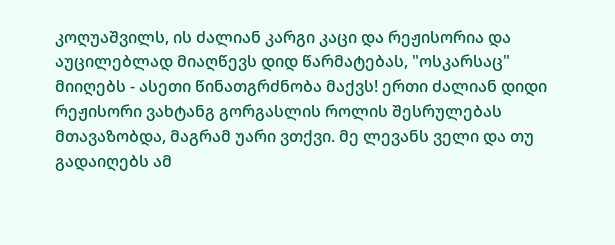კოღუაშვილს, ის ძალიან კარგი კაცი და რეჟისორია და აუცილებლად მიაღწევს დიდ წარმატებას, "ოსკარსაც" მიიღებს - ასეთი წინათგრძნობა მაქვს! ერთი ძალიან დიდი რეჟისორი ვახტანგ გორგასლის როლის შესრულებას მთავაზობდა, მაგრამ უარი ვთქვი. მე ლევანს ველი და თუ გადაიღებს ამ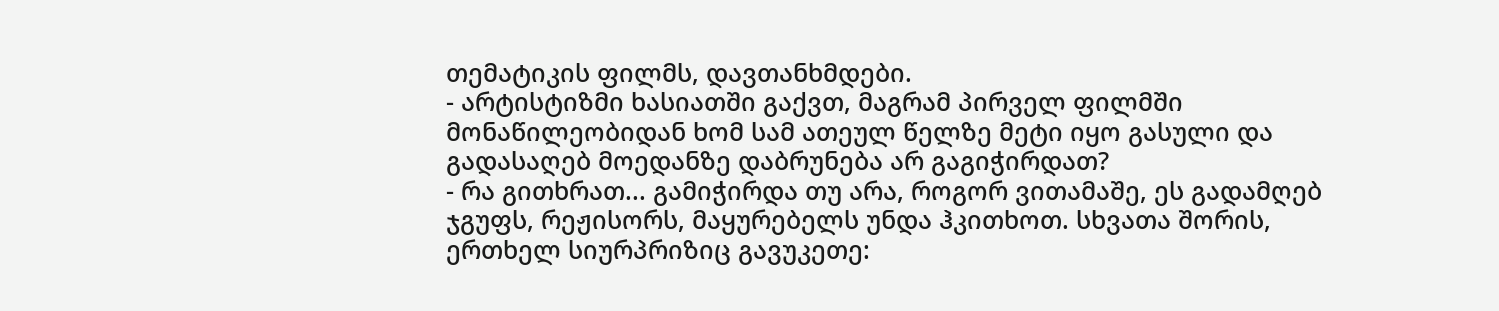თემატიკის ფილმს, დავთანხმდები.
- არტისტიზმი ხასიათში გაქვთ, მაგრამ პირველ ფილმში მონაწილეობიდან ხომ სამ ათეულ წელზე მეტი იყო გასული და გადასაღებ მოედანზე დაბრუნება არ გაგიჭირდათ?
- რა გითხრათ... გამიჭირდა თუ არა, როგორ ვითამაშე, ეს გადამღებ ჯგუფს, რეჟისორს, მაყურებელს უნდა ჰკითხოთ. სხვათა შორის, ერთხელ სიურპრიზიც გავუკეთე: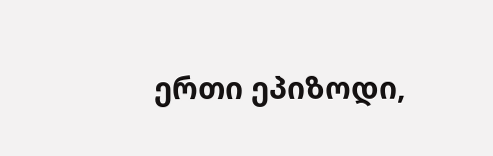ერთი ეპიზოდი,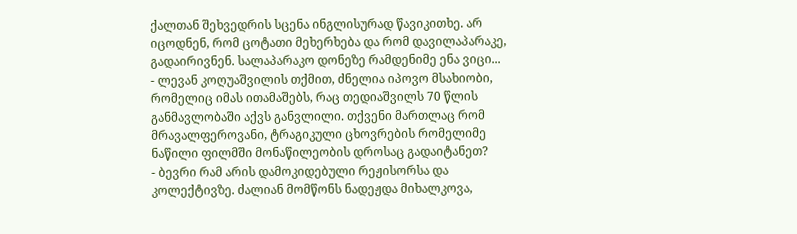ქალთან შეხვედრის სცენა ინგლისურად წავიკითხე. არ იცოდნენ, რომ ცოტათი მეხერხება და რომ დავილაპარაკე, გადაირივნენ. სალაპარაკო დონეზე რამდენიმე ენა ვიცი...
- ლევან კოღუაშვილის თქმით, ძნელია იპოვო მსახიობი, რომელიც იმას ითამაშებს, რაც თედიაშვილს 70 წლის განმავლობაში აქვს განვლილი. თქვენი მართლაც რომ მრავალფეროვანი, ტრაგიკული ცხოვრების რომელიმე ნაწილი ფილმში მონაწილეობის დროსაც გადაიტანეთ?
- ბევრი რამ არის დამოკიდებული რეჟისორსა და კოლექტივზე. ძალიან მომწონს ნადეჟდა მიხალკოვა,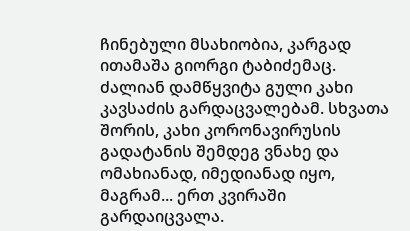ჩინებული მსახიობია, კარგად ითამაშა გიორგი ტაბიძემაც. ძალიან დამწყვიტა გული კახი კავსაძის გარდაცვალებამ. სხვათა შორის, კახი კორონავირუსის გადატანის შემდეგ ვნახე და ომახიანად, იმედიანად იყო, მაგრამ... ერთ კვირაში გარდაიცვალა.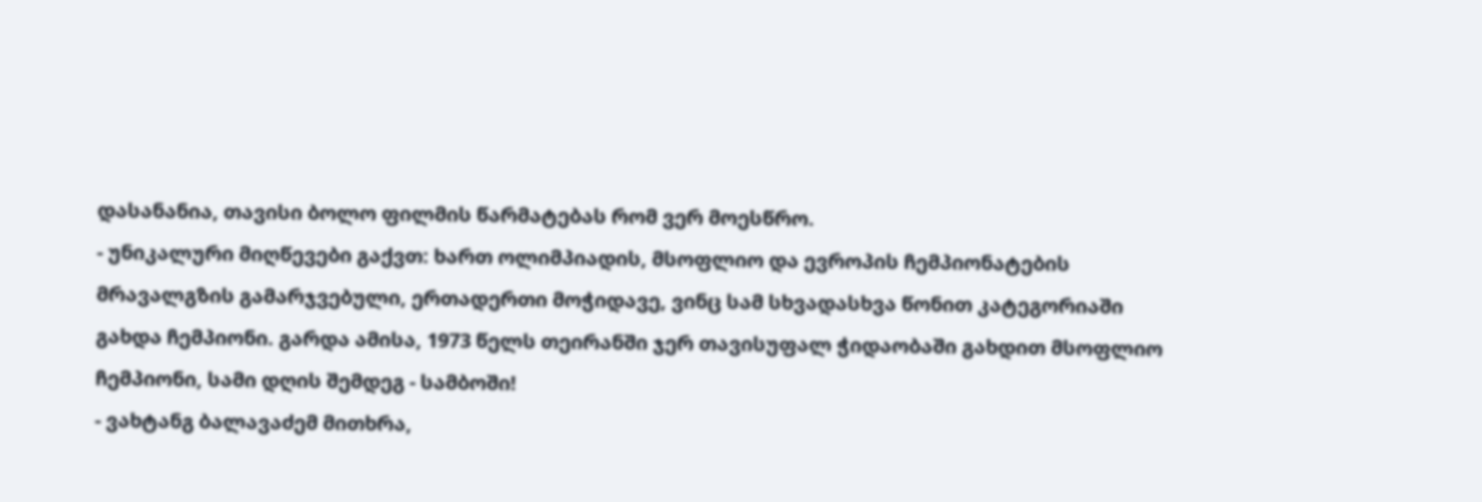დასანანია, თავისი ბოლო ფილმის წარმატებას რომ ვერ მოესწრო.
- უნიკალური მიღწევები გაქვთ: ხართ ოლიმპიადის, მსოფლიო და ევროპის ჩემპიონატების მრავალგზის გამარჯვებული, ერთადერთი მოჭიდავე, ვინც სამ სხვადასხვა წონით კატეგორიაში გახდა ჩემპიონი. გარდა ამისა, 1973 წელს თეირანში ჯერ თავისუფალ ჭიდაობაში გახდით მსოფლიო ჩემპიონი, სამი დღის შემდეგ - სამბოში!
- ვახტანგ ბალავაძემ მითხრა,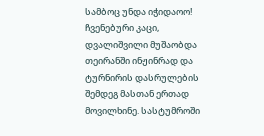სამბოც უნდა იჭიდაოო! ჩვენებური კაცი, დვალიშვილი მუშაობდა თეირანში ინჟინრად და ტურნირის დასრულების შემდეგ მასთან ერთად მოვილხინე. სასტუმროში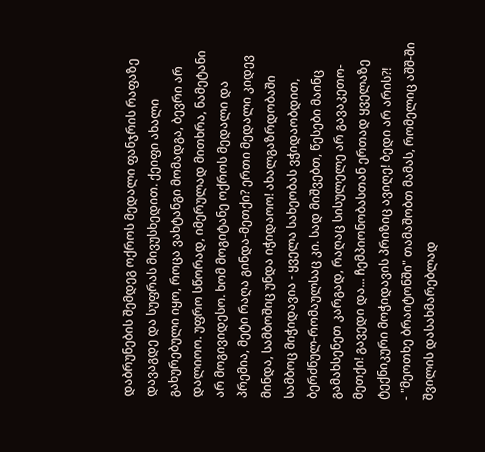დაბრუნების შემდეგ ოქროს მედალი ფანჯრის რაფაზე დავაგდე და სუფრას მივუსხედით. ქეიფი ახალი გახურებული იყო, როცა ვახტანგი მომადგა, ბევრი არ დალიოო. უფრო სწორად, იმერულად მითხრა, ნამეტანი არ მოგივიდესო. ხომ მოგიტანე ოქროს მედალი და პრემია, მეტი რაღა გინდა-მეთქი? ერთი მედალი კიდევ მინდა, სამბოშიც უნდა იჭიდაოო! ახალგაზრდობაში სამბოც მიჭიდავია - ყველა სახეობას ვჭიდაობდით, ბერძნულ-რომაულსაც კი. სად მიშვებთ, წესები მაინც გამახსენეთ კარგად, რაღაც სისულელე არ გავაკეთო-მეთქი! გავედი და... ჩემპიონობასთან ერთად ყველაზე ტექნიკური მოჭიდავის პრიზიც ავიღე! ბედი არ არის?!
- "მეოთხე ბრაიტონში" თამაშობთ მამას, რომელიც აშშ-ში შვილის დასახმარებლად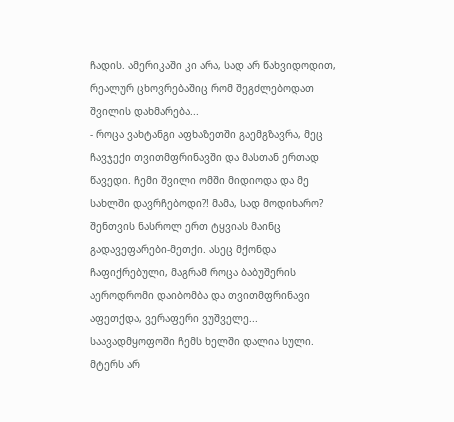ჩადის. ამერიკაში კი არა, სად არ წახვიდოდით, რეალურ ცხოვრებაშიც რომ შეგძლებოდათ შვილის დახმარება...
- როცა ვახტანგი აფხაზეთში გაემგზავრა, მეც ჩავჯექი თვითმფრინავში და მასთან ერთად წავედი. ჩემი შვილი ომში მიდიოდა და მე სახლში დავრჩებოდი?! მამა, სად მოდიხარო? შენთვის ნასროლ ერთ ტყვიას მაინც გადავეფარები-მეთქი. ასეც მქონდა ჩაფიქრებული, მაგრამ როცა ბაბუშერის აეროდრომი დაიბომბა და თვითმფრინავი აფეთქდა, ვერაფერი ვუშველე... საავადმყოფოში ჩემს ხელში დალია სული.
მტერს არ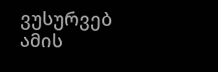ვუსურვებ ამის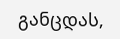განცდას,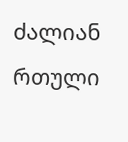ძალიან რთული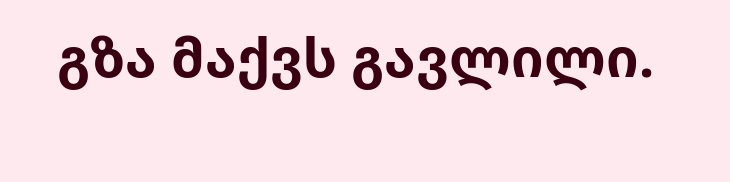გზა მაქვს გავლილი.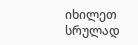იხილეთ სრულად